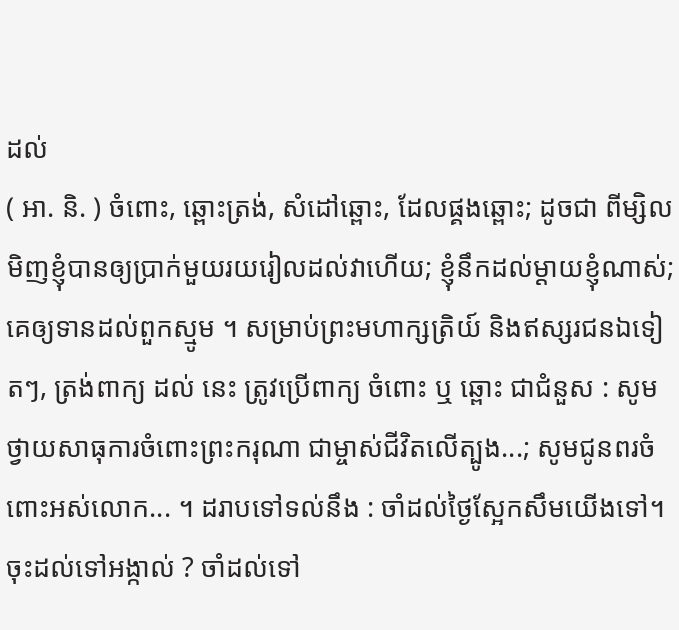ដល់
( អា. និ. ) ចំពោះ, ឆ្ពោះត្រង់, សំដៅឆ្ពោះ, ដែលផ្គងឆ្ពោះ; ដូចជា ពីម្សិលមិញខ្ញុំបានឲ្យប្រាក់មួយរយរៀលដល់វាហើយ; ខ្ញុំនឹកដល់ម្ដាយខ្ញុំណាស់; គេឲ្យទានដល់ពួកស្មូម ។ សម្រាប់ព្រះមហាក្សត្រិយ៍ និងឥស្សរជនឯទៀតៗ, ត្រង់ពាក្យ ដល់ នេះ ត្រូវប្រើពាក្យ ចំពោះ ឬ ឆ្ពោះ ជាជំនួស : សូមថ្វាយសាធុការចំពោះព្រះករុណា ជាម្ចាស់ជីវិតលើត្បូង...; សូមជូនពរចំពោះអស់លោក... ។ ដរាបទៅទល់នឹង : ចាំដល់ថ្ងៃស្អែកសឹមយើងទៅ។ ចុះដល់ទៅអង្កាល់ ? ចាំដល់ទៅ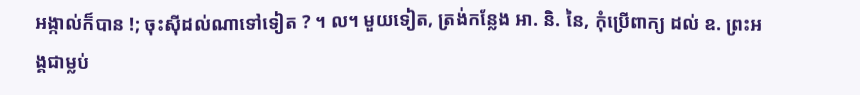អង្កាល់ក៏បាន !; ចុះស៊ីដល់ណាទៅទៀត ? ។ ល។ មួយទៀត, ត្រង់កន្លែង អា. និ. នៃ, កុំប្រើពាក្យ ដល់ ឧ. ព្រះអង្គជាម្លប់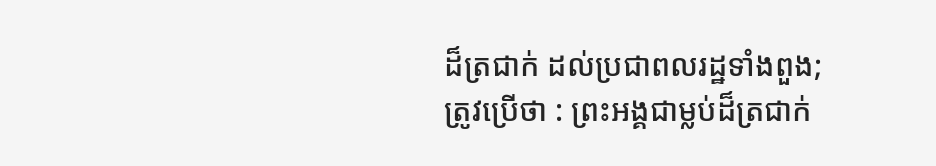ដ៏ត្រជាក់ ដល់ប្រជាពលរដ្ឋទាំងពួង; ត្រូវប្រើថា : ព្រះអង្គជាម្លប់ដ៏ត្រជាក់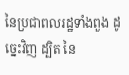នៃប្រជាពលរដ្ឋទាំងពួង ដូច្នេះវិញ ដ្បិត នៃ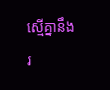ស្មើគ្នានឹង រ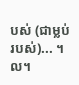បស់ (ជាម្លប់របស់)... ។ល។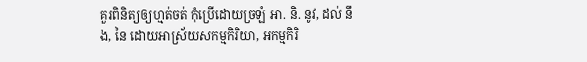គួរពិនិត្យឲ្យហ្មត់ចត់ កុំប្រើដោយច្រឡំ អា. និ. នូវ, ដល់ នឹង, នៃ ដោយអាស្រ័យសកម្មកិរិយា, អកម្មកិរិ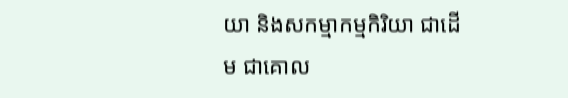យា និងសកម្មាកម្មកិរិយា ជាដើម ជាគោល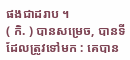ផងជាដរាប ។
( កិ. ) បានសម្រេច, បានទីដែលត្រូវទៅមក : គេបាន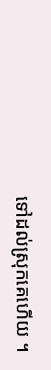ទៅដល់ស្រុកគេហើយ ។